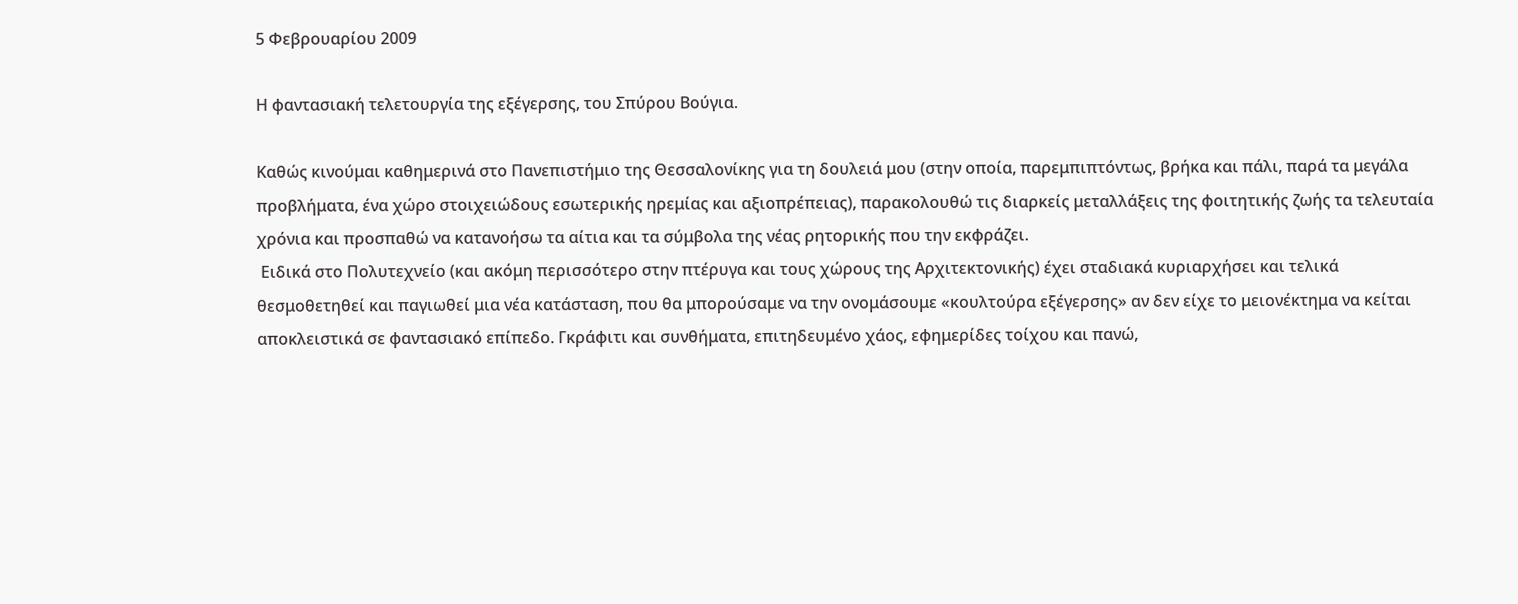5 Φεβρουαρίου 2009

Η φαντασιακή τελετουργία της εξέγερσης, του Σπύρου Βούγια.

Καθώς κινούμαι καθημερινά στο Πανεπιστήμιο της Θεσσαλονίκης για τη δουλειά μου (στην οποία, παρεμπιπτόντως, βρήκα και πάλι, παρά τα μεγάλα προβλήματα, ένα χώρο στοιχειώδους εσωτερικής ηρεμίας και αξιοπρέπειας), παρακολουθώ τις διαρκείς μεταλλάξεις της φοιτητικής ζωής τα τελευταία χρόνια και προσπαθώ να κατανοήσω τα αίτια και τα σύμβολα της νέας ρητορικής που την εκφράζει.
 Ειδικά στο Πολυτεχνείο (και ακόμη περισσότερο στην πτέρυγα και τους χώρους της Αρχιτεκτονικής) έχει σταδιακά κυριαρχήσει και τελικά θεσμοθετηθεί και παγιωθεί μια νέα κατάσταση, που θα μπορούσαμε να την ονομάσουμε «κουλτούρα εξέγερσης» αν δεν είχε το μειονέκτημα να κείται αποκλειστικά σε φαντασιακό επίπεδο. Γκράφιτι και συνθήματα, επιτηδευμένο χάος, εφημερίδες τοίχου και πανώ,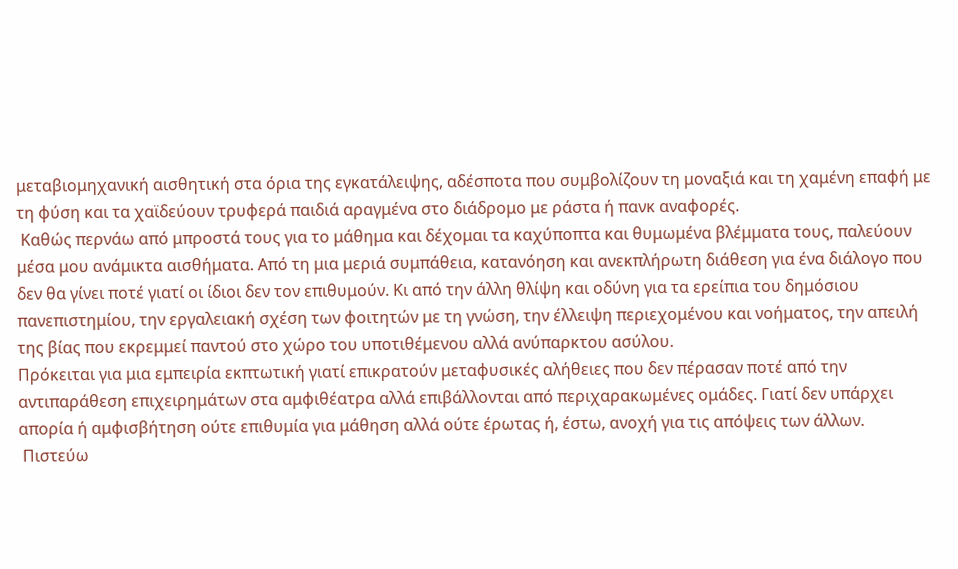μεταβιομηχανική αισθητική στα όρια της εγκατάλειψης, αδέσποτα που συμβολίζουν τη μοναξιά και τη χαμένη επαφή με τη φύση και τα χαϊδεύουν τρυφερά παιδιά αραγμένα στο διάδρομο με ράστα ή πανκ αναφορές.
 Καθώς περνάω από μπροστά τους για το μάθημα και δέχομαι τα καχύποπτα και θυμωμένα βλέμματα τους, παλεύουν μέσα μου ανάμικτα αισθήματα. Από τη μια μεριά συμπάθεια, κατανόηση και ανεκπλήρωτη διάθεση για ένα διάλογο που δεν θα γίνει ποτέ γιατί οι ίδιοι δεν τον επιθυμούν. Κι από την άλλη θλίψη και οδύνη για τα ερείπια του δημόσιου πανεπιστημίου, την εργαλειακή σχέση των φοιτητών με τη γνώση, την έλλειψη περιεχομένου και νοήματος, την απειλή της βίας που εκρεμμεί παντού στο χώρο του υποτιθέμενου αλλά ανύπαρκτου ασύλου.
Πρόκειται για μια εμπειρία εκπτωτική γιατί επικρατούν μεταφυσικές αλήθειες που δεν πέρασαν ποτέ από την αντιπαράθεση επιχειρημάτων στα αμφιθέατρα αλλά επιβάλλονται από περιχαρακωμένες ομάδες. Γιατί δεν υπάρχει απορία ή αμφισβήτηση ούτε επιθυμία για μάθηση αλλά ούτε έρωτας ή, έστω, ανοχή για τις απόψεις των άλλων.
 Πιστεύω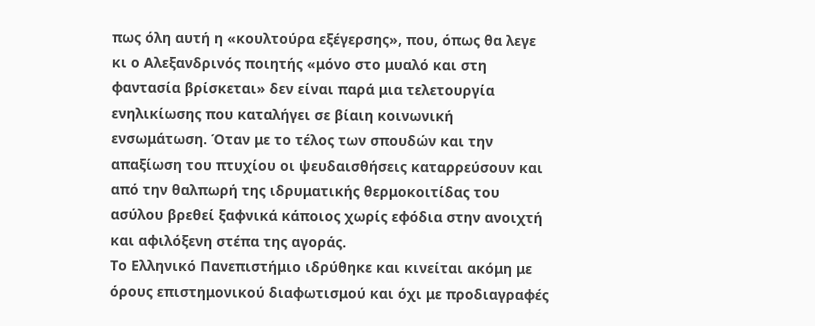πως όλη αυτή η «κουλτούρα εξέγερσης», που, όπως θα λεγε κι ο Αλεξανδρινός ποιητής «μόνο στο μυαλό και στη φαντασία βρίσκεται» δεν είναι παρά μια τελετουργία ενηλικίωσης που καταλήγει σε βίαιη κοινωνική ενσωμάτωση. Όταν με το τέλος των σπουδών και την απαξίωση του πτυχίου οι ψευδαισθήσεις καταρρεύσουν και από την θαλπωρή της ιδρυματικής θερμοκοιτίδας του ασύλου βρεθεί ξαφνικά κάποιος χωρίς εφόδια στην ανοιχτή και αφιλόξενη στέπα της αγοράς.
Το Ελληνικό Πανεπιστήμιο ιδρύθηκε και κινείται ακόμη με όρους επιστημονικού διαφωτισμού και όχι με προδιαγραφές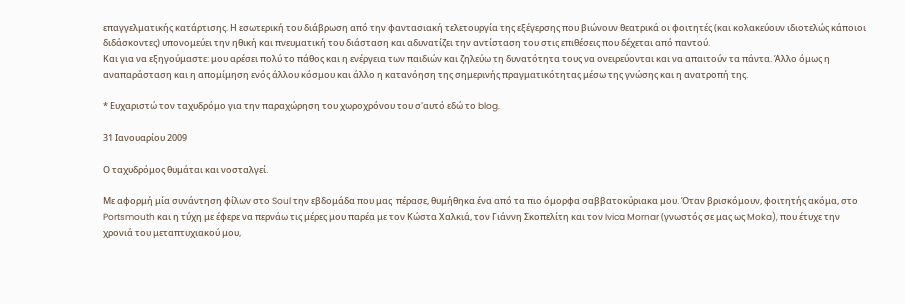επαγγελματικής κατάρτισης. Η εσωτερική του διάβρωση από την φαντασιακή τελετουργία της εξέγερσης που βιώνουν θεατρικά οι φοιτητές (και κολακεύουν ιδιοτελώς κάποιοι διδάσκοντες) υπονομεύει την ηθική και πνευματική του διάσταση και αδυνατίζει την αντίσταση του στις επιθέσεις που δέχεται από παντού.
Και για να εξηγούμαστε: μου αρέσει πολύ το πάθος και η ενέργεια των παιδιών και ζηλεύω τη δυνατότητα τους να ονειρεύονται και να απαιτούν τα πάντα. Άλλο όμως η αναπαράσταση και η απομίμηση ενός άλλου κόσμου και άλλο η κατανόηση της σημερινής πραγματικότητας μέσω της γνώσης και η ανατροπή της.

* Ευχαριστώ τον ταχυδρόμο για την παραχώρηση του χωροχρόνου του σ'αυτό εδώ το blog.

31 Ιανουαρίου 2009

Ο ταχυδρόμος θυμάται και νοσταλγεί.

Με αφορμή μία συνάντηση φίλων στο Soul την εβδομάδα που μας  πέρασε, θυμήθηκα ένα από τα πιο όμορφα σαββατοκύριακα μου. Όταν βρισκόμουν, φοιτητής ακόμα, στο Portsmouth και η τύχη με έφερε να περνάω τις μέρες μου παρέα με τον Κώστα Χαλκιά, τον Γιάννη Σκοπελίτη και τον Ivica Mornar (γνωστός σε μας ως Moka), που έτυχε την χρονιά του μεταπτυχιακού μου,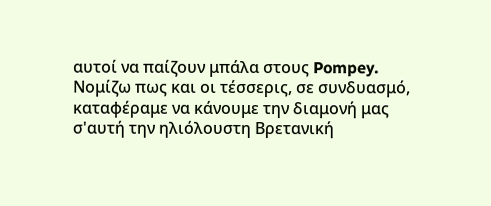αυτοί να παίζουν μπάλα στους Pompey.  Νομίζω πως και οι τέσσερις, σε συνδυασμό, καταφέραμε να κάνουμε την διαμονή μας σ'αυτή την ηλιόλουστη Βρετανική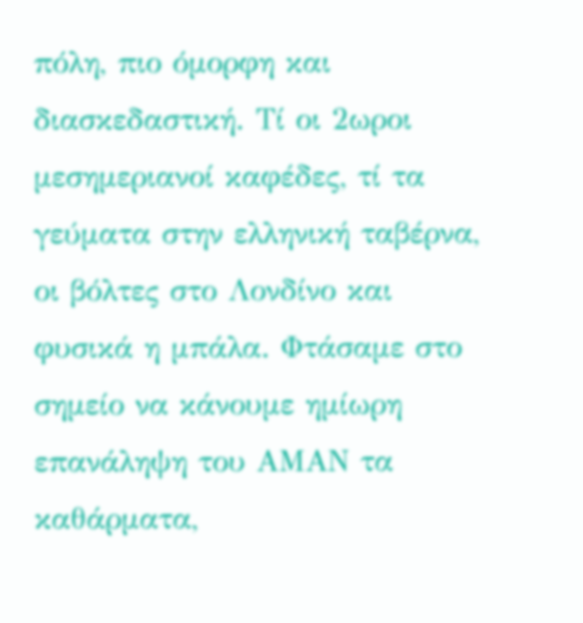πόλη, πιο όμορφη και διασκεδαστική. Τί οι 2ωροι μεσημεριανοί καφέδες, τί τα γεύματα στην ελληνική ταβέρνα, οι βόλτες στο Λονδίνο και φυσικά η μπάλα. Φτάσαμε στο σημείο να κάνουμε ημίωρη επανάληψη του ΑΜΑΝ τα καθάρματα,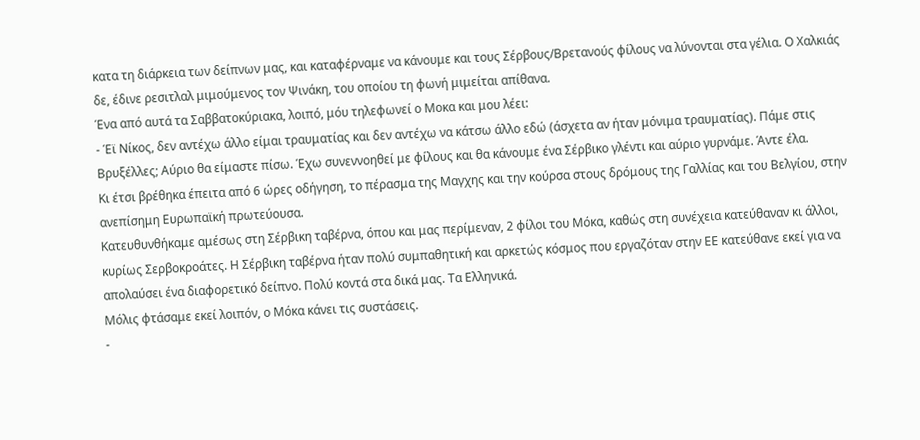κατα τη διάρκεια των δείπνων μας, και καταφέρναμε να κάνουμε και τους Σέρβους/Βρετανούς φίλους να λύνονται στα γέλια. Ο Χαλκιάς δε, έδινε ρεσιτλαλ μιμούμενος τον Ψινάκη, του οποίου τη φωνή μιμείται απίθανα.
Ένα από αυτά τα Σαββατοκύριακα, λοιπό, μόυ τηλεφωνεί ο Μοκα και μου λέει:
- Έϊ Νίκος, δεν αντέχω άλλο είμαι τραυματίας και δεν αντέχω να κάτσω άλλο εδώ (άσχετα αν ήταν μόνιμα τραυματίας). Πάμε στις Βρυξέλλες; Αύριο θα είμαστε πίσω. Έχω συνεννοηθεί με φίλους και θα κάνουμε ένα Σέρβικο γλέντι και αύριο γυρνάμε. Άντε έλα.
Κι έτσι βρέθηκα έπειτα από 6 ώρες οδήγηση, το πέρασμα της Μαγχης και την κούρσα στους δρόμους της Γαλλίας και του Βελγίου, στην ανεπίσημη Ευρωπαϊκή πρωτεύουσα.
Κατευθυνθήκαμε αμέσως στη Σέρβικη ταβέρνα, όπου και μας περίμεναν, 2 φίλοι του Μόκα, καθώς στη συνέχεια κατεύθαναν κι άλλοι, κυρίως Σερβοκροάτες. Η Σέρβικη ταβέρνα ήταν πολύ συμπαθητική και αρκετώς κόσμος που εργαζόταν στην ΕΕ κατεύθανε εκεί για να απολαύσει ένα διαφορετικό δείπνο. Πολύ κοντά στα δικά μας. Τα Ελληνικά.
Μόλις φτάσαμε εκεί λοιπόν, ο Μόκα κάνει τις συστάσεις.
-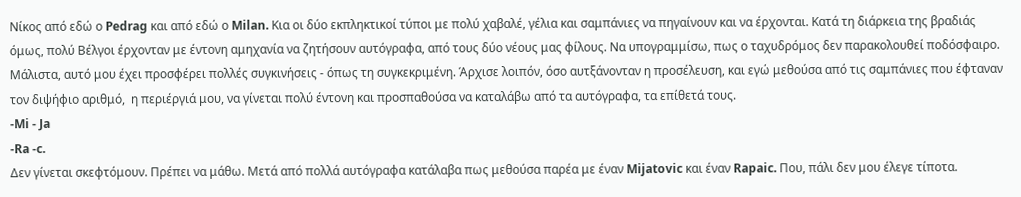Νίκος από εδώ ο Pedrag και από εδώ ο Milan. Κια οι δύο εκπληκτικοί τύποι με πολύ χαβαλέ, γέλια και σαμπάνιες να πηγαίνουν και να έρχονται. Κατά τη διάρκεια της βραδιάς όμως, πολύ Βέλγοι έρχονταν με έντονη αμηχανία να ζητήσουν αυτόγραφα, από τους δύο νέους μας φίλους. Να υπογραμμίσω, πως ο ταχυδρόμος δεν παρακολουθεί ποδόσφαιρο. Μάλιστα, αυτό μου έχει προσφέρει πολλές συγκινήσεις - όπως τη συγκεκριμένη. Άρχισε λοιπόν, όσο αυτξάνονταν η προσέλευση, και εγώ μεθούσα από τις σαμπάνιες που έφταναν τον διψήφιο αριθμό,  η περιέργιά μου, να γίνεται πολύ έντονη και προσπαθούσα να καταλάβω από τα αυτόγραφα, τα επίθετά τους.
-Mi - Ja
-Ra -c.
Δεν γίνεται σκεφτόμουν. Πρέπει να μάθω. Μετά από πολλά αυτόγραφα κατάλαβα πως μεθούσα παρέα με έναν Mijatovic και έναν Rapaic. Που, πάλι δεν μου έλεγε τίποτα.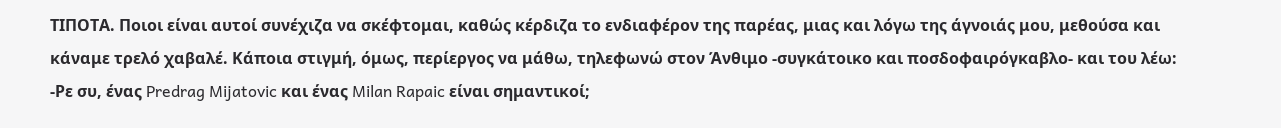ΤΙΠΟΤΑ. Ποιοι είναι αυτοί συνέχιζα να σκέφτομαι, καθώς κέρδιζα το ενδιαφέρον της παρέας, μιας και λόγω της άγνοιάς μου, μεθούσα και κάναμε τρελό χαβαλέ. Κάποια στιγμή, όμως, περίεργος να μάθω, τηλεφωνώ στον Άνθιμο -συγκάτοικο και ποσδοφαιρόγκαβλο- και του λέω:
-Ρε συ, ένας Predrag Mijatovic και ένας Milan Rapaic είναι σημαντικοί;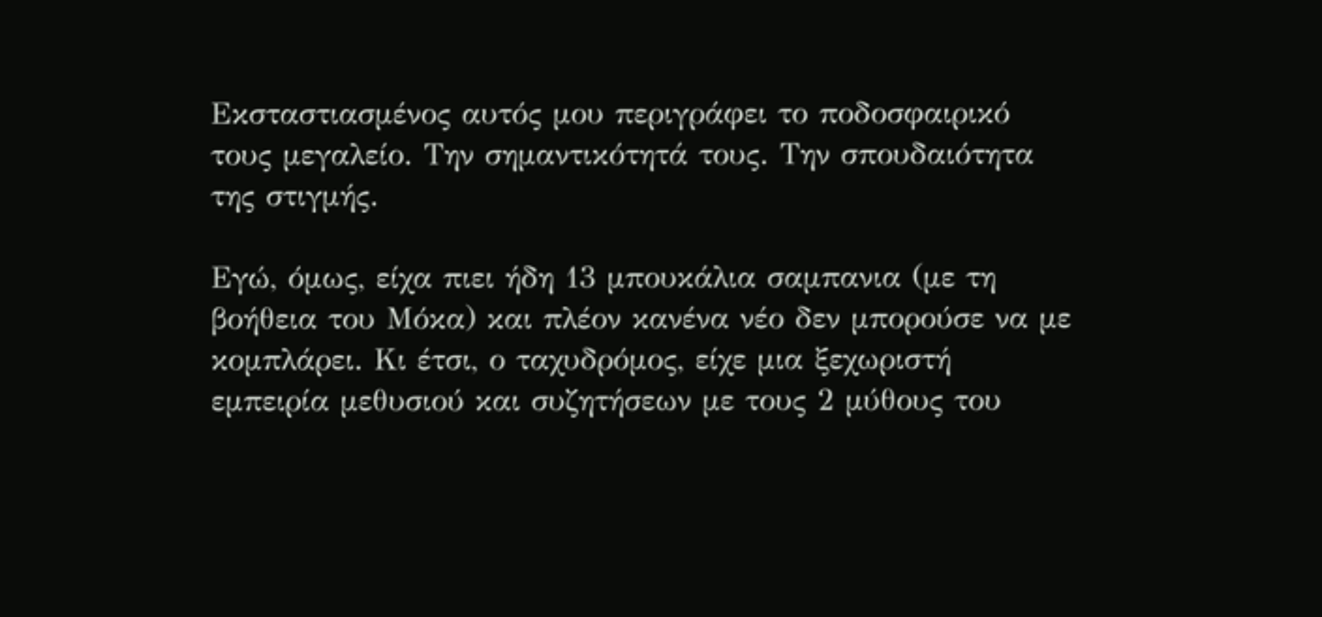Εκσταστιασμένος αυτός μου περιγράφει το ποδοσφαιρικό τους μεγαλείο. Την σημαντικότητά τους. Την σπουδαιότητα της στιγμής.

Εγώ, όμως, είχα πιει ήδη 13 μπουκάλια σαμπανια (με τη βοήθεια του Μόκα) και πλέον κανένα νέο δεν μπορούσε να με κομπλάρει. Κι έτσι, ο ταχυδρόμος, είχε μια ξεχωριστή εμπειρία μεθυσιού και συζητήσεων με τους 2 μύθους του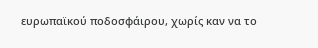ευρωπαϊκού ποδοσφάιρου, χωρίς καν να το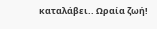καταλάβει.. Ωραία ζωή!